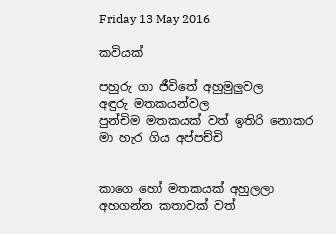Friday 13 May 2016

කවියක්

පහුරු ගා ජීවිතේ අහුමුලුවල
අඳුරු මතකයන්වල
පුන්චිම මතකයක් වත් ඉතිරි නොකර
මා හැර ගිය අප්පච්චි


කාගෙ හෝ මතකයක් අහුලලා
අහගන්න කතාවක් වත්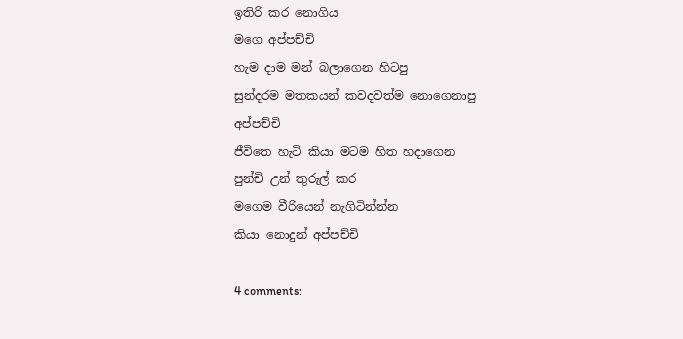ඉතිරි කර නොගිය
මගෙ අප්පච්චි
හැම දාම මන් බලාගෙන හිටපු
සුන්දරම මතකයන් කවදවත්ම නොගෙනාපු
අප්පච්චි
ජීවිතෙ හැටි කියා මටම හිත හදාගෙන
පුන්චි උන් තුරුල් කර
මගෙම වීරියෙන් නැගිටින්න්න
කියා නොදුන් අප්පච්චි

4 comments: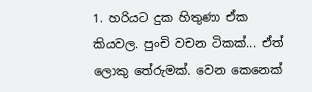1. හරියට දුක හිතුණා ඒක කියවල. පුංචි වචන ටිකක්... ඒත් ලොකු තේරුමක්. වෙන කෙනෙක්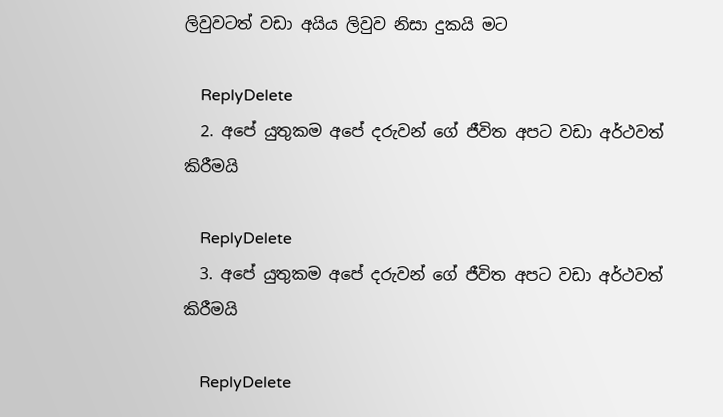ලිවුවටත් වඩා අයිය ලිවුව නිසා දුකයි මට

    ReplyDelete
  2. අපේ යුතුකම අපේ දරුවන් ගේ ජීවිත අපට වඩා අර්ථවත් කිරීමයි

    ReplyDelete
  3. අපේ යුතුකම අපේ දරුවන් ගේ ජීවිත අපට වඩා අර්ථවත් කිරීමයි

    ReplyDelete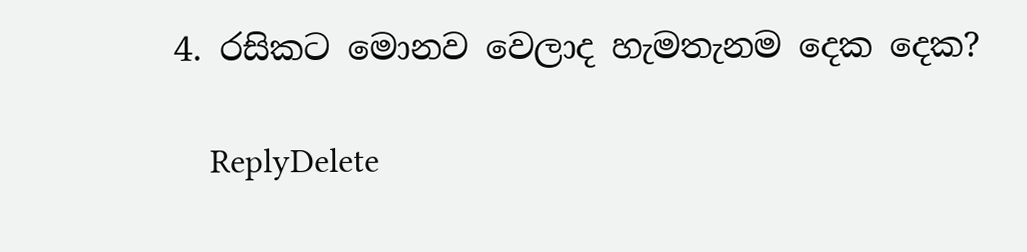4. රසිකට මොනව වෙලාද හැමතැනම දෙක දෙක?

    ReplyDelete